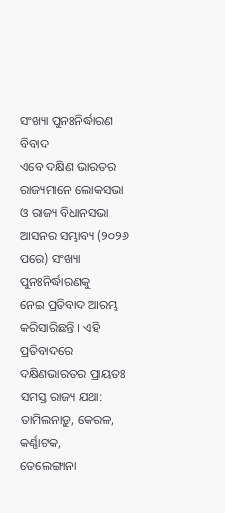ସଂଖ୍ୟା ପୁନଃନିର୍ଦ୍ଧାରଣ ବିବାଦ
ଏବେ ଦକ୍ଷିଣ ଭାରତର ରାଜ୍ୟମାନେ ଲୋକସଭା ଓ ରାଜ୍ୟ ବିଧାନସଭା ଆସନର ସମ୍ଭାବ୍ୟ (୨୦୨୬ ପରେ) ସଂଖ୍ୟା ପୁନଃନିର୍ଦ୍ଧାରଣକୁ
ନେଇ ପ୍ରତିବାଦ ଆରମ୍ଭ କରିସାରିଛନ୍ତି । ଏହି ପ୍ରତିବାଦରେ ଦକ୍ଷିଣଭାରତର ପ୍ରାୟତଃ ସମସ୍ତ ରାଜ୍ୟ ଯଥା: ତାମିଲନାଡ଼ୁ, କେରଳ, କର୍ଣ୍ଣାଟକ,
ତେଲେଙ୍ଗାନା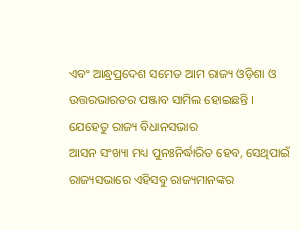ଏବଂ ଆନ୍ଧ୍ରପ୍ରଦେଶ ସମେତ ଆମ ରାଜ୍ୟ ଓଡ଼ିଶା ଓ ଉତ୍ତରଭାରତର ପଞ୍ଜାବ ସାମିଲ ହୋଇଛନ୍ତି । ଯେହେତୁ ରାଜ୍ୟ ବିଧାନସଭାର
ଆସନ ସଂଖ୍ୟା ମଧ୍ୟ ପୁନଃନିର୍ଦ୍ଧାରିତ ହେବ, ସେଥିପାଇଁ ରାଜ୍ୟସଭାରେ ଏହିସବୁ ରାଜ୍ୟମାନଙ୍କର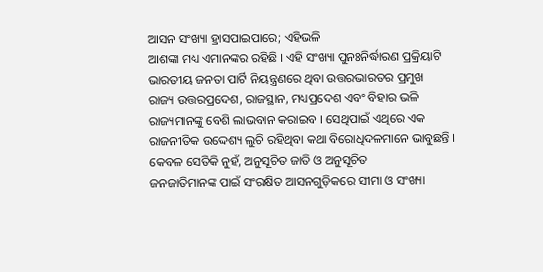ଆସନ ସଂଖ୍ୟା ହ୍ରାସପାଇପାରେ; ଏହିଭଳି
ଆଶଙ୍କା ମଧ୍ୟ ଏମାନଙ୍କର ରହିଛି । ଏହି ସଂଖ୍ୟା ପୁନଃନିର୍ଦ୍ଧାରଣ ପ୍ରକ୍ରିୟାଟି ଭାରତୀୟ ଜନତା ପାର୍ଟି ନିୟନ୍ତ୍ରଣରେ ଥିବା ଉତ୍ତରଭାରତର ପ୍ରମୁଖ
ରାଜ୍ୟ ଉତ୍ତରପ୍ରଦେଶ, ରାଜସ୍ଥାନ, ମଧ୍ୟପ୍ରଦେଶ ଏବଂ ବିହାର ଭଳି ରାଜ୍ୟମାନଙ୍କୁ ବେଶି ଲାଭବାନ କରାଇବ । ସେଥିପାଇଁ ଏଥିରେ ଏକ
ରାଜନୀତିକ ଉଦ୍ଦେଶ୍ୟ ଲୁଚି ରହିଥିବା କଥା ବିରୋଧିଦଳମାନେ ଭାବୁଛନ୍ତି । କେବଳ ସେତିକି ନୁହଁ, ଅନୁସୂଚିତ ଜାତି ଓ ଅନୁସୂଚିତ
ଜନଜାତିମାନଙ୍କ ପାଇଁ ସଂରକ୍ଷିତ ଆସନଗୁଡ଼ିକରେ ସୀମା ଓ ସଂଖ୍ୟା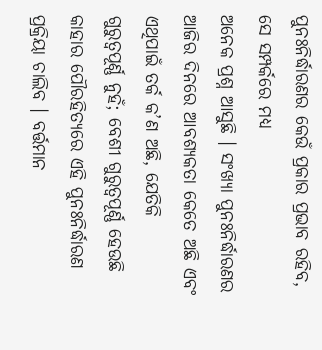ପୁନଃନିର୍ଦ୍ଧାରଣର କେଉଁ ପ୍ରକାର ପ୍ରଭାବ ରହିବ, ସେ ସମ୍ପର୍କରେ ମଧ୍ୟ
ଅନେକ ପ୍ରଶ୍ନ ଆସୁଛି । ସଂଖ୍ୟା ପୁନଃନିର୍ଦ୍ଧାରଣର ଆଜିର ଦିନରେ ଆବଶ୍ୟକତା କେତେ ଅଛି ଏବଂ ଏଥିପାଇଁ ତର୍କ କ’ଣ ଅଛି, ଯେତିକି
ଗୁରୁତ୍ୱପୂର୍ଣ୍ଣ ନୁହଁ; ବେଶୀ ଗୁରୁତ୍ୱପୂର୍ଣ୍ଣ ହେଉଛି କାହାର ପୌରହିତ୍ୟରେ ଏହି ପୁନଃନିର୍ଦ୍ଧାରଣ ପ୍ରକ୍ରିୟା ଚାଲିବ । ବର୍ତ୍ତମାନ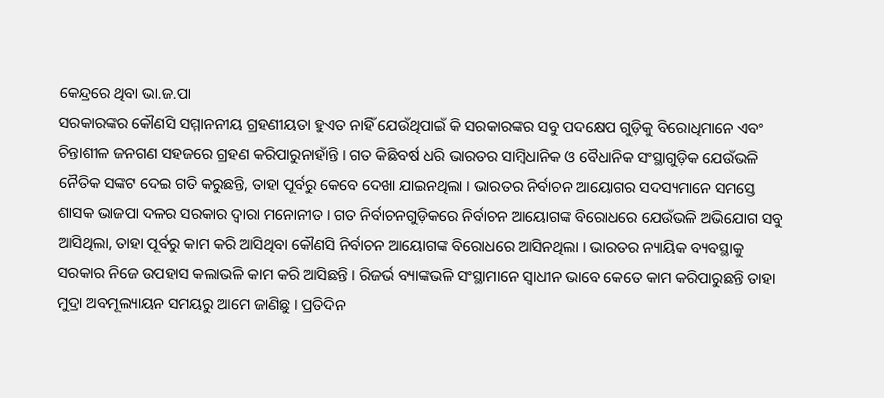କେନ୍ଦ୍ରରେ ଥିବା ଭା.ଜ.ପା
ସରକାରଙ୍କର କୌଣସି ସମ୍ମାନନୀୟ ଗ୍ରହଣୀୟତା ହୁଏତ ନାହିଁ ଯେଉଁଥିପାଇଁ କି ସରକାରଙ୍କର ସବୁ ପଦକ୍ଷେପ ଗୁଡ଼ିକୁ ବିରୋଧିମାନେ ଏବଂ
ଚିନ୍ତାଶୀଳ ଜନଗଣ ସହଜରେ ଗ୍ରହଣ କରିପାରୁନାହାଁନ୍ତି । ଗତ କିଛିବର୍ଷ ଧରି ଭାରତର ସାମ୍ବିଧାନିକ ଓ ବୈଧାନିକ ସଂସ୍ଥାଗୁଡ଼ିକ ଯେଉଁଭଳି
ନୈତିକ ସଙ୍କଟ ଦେଇ ଗତି କରୁଛନ୍ତି, ତାହା ପୂର୍ବରୁ କେବେ ଦେଖା ଯାଇନଥିଲା । ଭାରତର ନିର୍ବାଚନ ଆୟୋଗର ସଦସ୍ୟମାନେ ସମସ୍ତେ
ଶାସକ ଭାଜପା ଦଳର ସରକାର ଦ୍ୱାରା ମନୋନୀତ । ଗତ ନିର୍ବାଚନଗୁଡ଼ିକରେ ନିର୍ବାଚନ ଆୟୋଗଙ୍କ ବିରୋଧରେ ଯେଉଁଭଳି ଅଭିଯୋଗ ସବୁ
ଆସିଥିଲା, ତାହା ପୂର୍ବରୁ କାମ କରି ଆସିଥିବା କୌଣସି ନିର୍ବାଚନ ଆୟୋଗଙ୍କ ବିରୋଧରେ ଆସିନଥିଲା । ଭାରତର ନ୍ୟାୟିକ ବ୍ୟବସ୍ଥାକୁ
ସରକାର ନିଜେ ଉପହାସ କଲାଭଳି କାମ କରି ଆସିଛନ୍ତି । ରିଜର୍ଭ ବ୍ୟାଙ୍କଭଳି ସଂସ୍ଥାମାନେ ସ୍ୱାଧୀନ ଭାବେ କେତେ କାମ କରିପାରୁଛନ୍ତି ତାହା
ମୁଦ୍ରା ଅବମୂଲ୍ୟାୟନ ସମୟରୁ ଆମେ ଜାଣିଛୁ । ପ୍ରତିଦିନ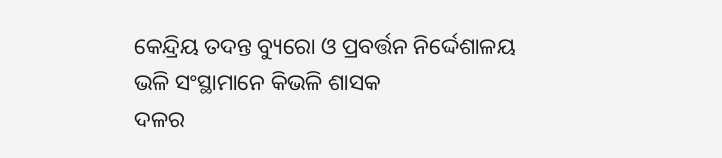କେନ୍ଦ୍ରିୟ ତଦନ୍ତ ବ୍ୟୁରୋ ଓ ପ୍ରବର୍ତ୍ତନ ନିର୍ଦ୍ଦେଶାଳୟ ଭଳି ସଂସ୍ଥାମାନେ କିଭଳି ଶାସକ
ଦଳର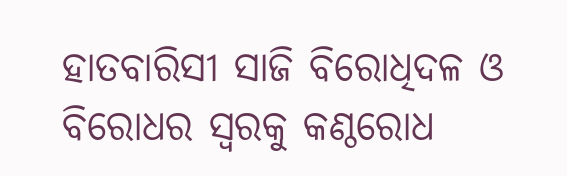ହାତବାରିସୀ ସାଜି ବିରୋଧିଦଳ ଓ ବିରୋଧର ସ୍ୱରକୁ କଣ୍ଠରୋଧ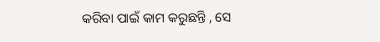କରିବା ପାଇଁ କାମ କରୁଛନ୍ତି , ସେ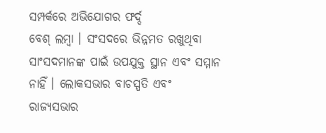ସମ୍ପର୍କରେ ଅଭିଯୋଗର ଫର୍ଦ୍ଦ
ବେଶ୍ ଲମ୍ବା । ସଂସଦରେ ଭିନ୍ନମତ ରଖୁଥିବା ସାଂସଦମାନଙ୍କ ପାଇଁ ଉପଯୁକ୍ତ ସ୍ଥାନ ଏବଂ ସମ୍ମାନ ନାହିଁ । ଲୋକସଭାର ବାଚସ୍ପତି ଏବଂ
ରାଜ୍ୟସଭାର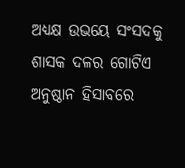ଅଧ୍ୟକ୍ଷ ଉଭୟେ ସଂସଦକୁ ଶାସକ ଦଳର ଗୋଟିଏ ଅନୁଷ୍ଠାନ ହିସାବରେ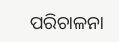ପରିଚାଳନା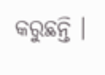କରୁଛନ୍ତି ।